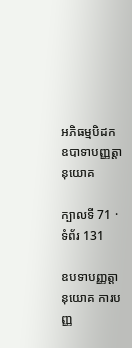អភិធម្មបិដក ឧបាទាបញ្ញត្តានុយោគ

ក្បាលទី 71 · ទំព័រ 131

ឧបទាបញ្ញត្តានុយោគ ការបញ្ញ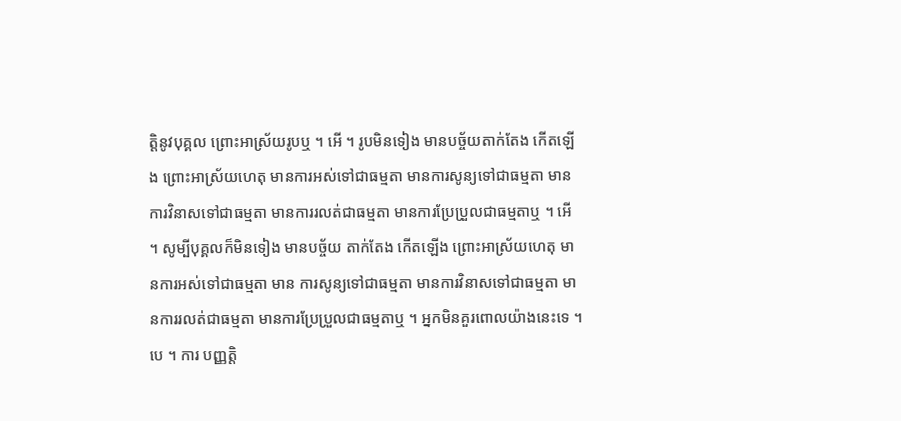ត្តិនូវបុគ្គល ព្រោះអាស្រ័យរូបឬ ។ អើ ។ រូបមិនទៀង មានបច្ច័យតាក់តែង កើតឡើង ព្រោះអាស្រ័យហេតុ មានការអស់ទៅជាធម្មតា មានការសូន្យទៅជាធម្មតា មានការវិនាសទៅជាធម្មតា មានការរលត់ជាធម្មតា មានការប្រែប្រួលជាធម្មតាឬ ។ អើ ។ សូម្បីបុគ្គលក៏មិនទៀង មានបច្ច័យ តាក់តែង កើតឡើង ព្រោះអាស្រ័យហេតុ មានការអស់ទៅជាធម្មតា មាន ការសូន្យទៅជាធម្មតា មានការវិនាសទៅជាធម្មតា មានការរលត់ជាធម្មតា មានការប្រែប្រួលជាធម្មតាឬ ។ អ្នកមិនគួរពោលយ៉ាងនេះទេ ។ បេ ។ ការ បញ្ញត្តិ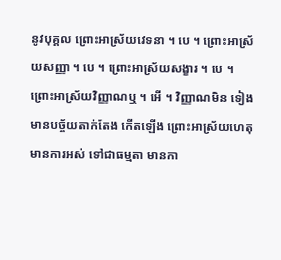នូវបុគ្គល ព្រោះអាស្រ័យវេទនា ។ បេ ។ ព្រោះអាស្រ័យសញ្ញា ។ បេ ។ ព្រោះអាស្រ័យសង្ខារ ។ បេ ។ ព្រោះអាស្រ័យវិញ្ញាណឬ ។ អើ ។ វិញ្ញាណមិន ទៀង មានបច្ច័យតាក់តែង កើតឡើង ព្រោះអាស្រ័យហេតុ មានការអស់ ទៅជាធម្មតា មានកា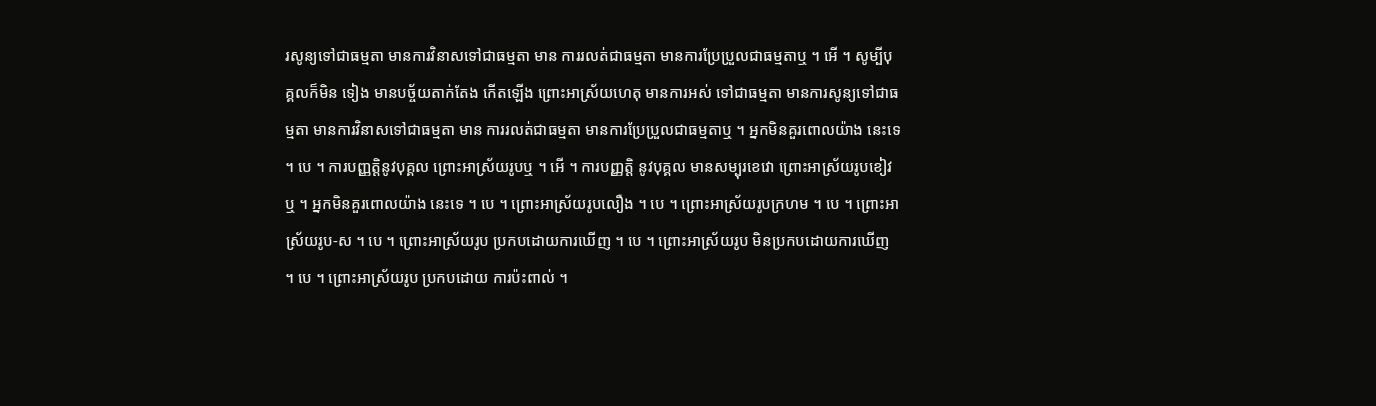រសូន្យទៅជាធម្មតា មានការវិនាសទៅជាធម្មតា មាន ការរលត់ជាធម្មតា មានការប្រែប្រួលជាធម្មតាឬ ។ អើ ។ សូម្បីបុគ្គលក៏មិន ទៀង មានបច្ច័យតាក់តែង កើតឡើង ព្រោះអាស្រ័យហេតុ មានការអស់ ទៅជាធម្មតា មានការសូន្យទៅជាធម្មតា មានការវិនាសទៅជាធម្មតា មាន ការរលត់ជាធម្មតា មានការប្រែប្រួលជាធម្មតាឬ ។ អ្នកមិនគួរពោលយ៉ាង នេះទេ ។ បេ ។ ការបញ្ញត្តិនូវបុគ្គល ព្រោះអាស្រ័យរូបឬ ។ អើ ។ ការបញ្ញត្តិ នូវបុគ្គល មានសម្បុរខេវោ ព្រោះអាស្រ័យរូបខៀវឬ ។ អ្នកមិនគួរពោលយ៉ាង នេះទេ ។ បេ ។ ព្រោះអាស្រ័យរូបលឿង ។ បេ ។ ព្រោះអាស្រ័យរូបក្រហម ។ បេ ។ ព្រោះអាស្រ័យរូប-ស ។ បេ ។ ព្រោះអាស្រ័យរូប ប្រកបដោយការឃើញ ។ បេ ។ ព្រោះអាស្រ័យរូប មិនប្រកបដោយការឃើញ ។ បេ ។ ព្រោះអាស្រ័យរូប ប្រកបដោយ ការប៉ះពាល់ ។